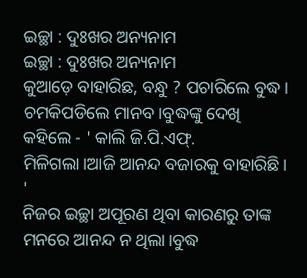ଇଚ୍ଛା : ଦୁଃଖର ଅନ୍ୟନାମ
ଇଚ୍ଛା : ଦୁଃଖର ଅନ୍ୟନାମ
କୁଆଡ଼େ ବାହାରିଛ, ବନ୍ଧୁ ? ପଚାରିଲେ ବୁଦ୍ଧ।
ଚମକିପଡିଲେ ମାନବ।ବୁଦ୍ଧଙ୍କୁ ଦେଖି କହିଲେ - ' କାଲି ଜି.ପି.ଏଫ୍. ମିଳିଗଲା।ଆଜି ଆନନ୍ଦ ବଜାରକୁ ବାହାରିଛି। '
ନିଜର ଇଚ୍ଛା ଅପୂରଣ ଥିବା କାରଣରୁ ତାଙ୍କ ମନରେ ଆନନ୍ଦ ନ ଥିଲା।ବୁଦ୍ଧ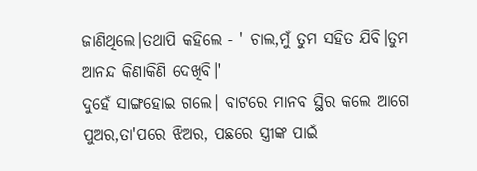ଜାଣିଥିଲେ।ତଥାପି କହିଲେ - ' ଚାଲ,ମୁଁ ତୁମ ସହିତ ଯିବି।ତୁମ ଆନନ୍ଦ କିଣାକିଣି ଦେଖିବି।'
ଦୁହେଁ ସାଙ୍ଗହୋଇ ଗଲେ। ବାଟରେ ମାନବ ସ୍ଥିର କଲେ ଆଗେ ପୁଅର,ତା'ପରେ ଝିଅର, ପଛରେ ସ୍ତ୍ରୀଙ୍କ ପାଇଁ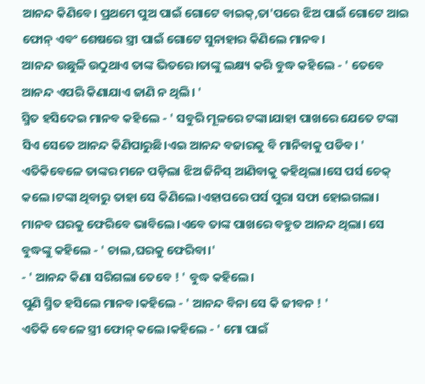ଆନନ୍ଦ କିଣିବେ। ପ୍ରଥମେ ପୁଅ ପାଇଁ ଗୋଟେ ବାଇକ୍,ତା'ପରେ ଝିଅ ପାଇଁ ଗୋଟେ ଆଇ ଫୋନ୍ ଏବଂ ଶେଷରେ ସ୍ତ୍ରୀ ପାଇଁ ଗୋଟେ ସୁନାହାର କିଣିଲେ ମାନବ।
ଆନନ୍ଦ ଉଛୁଳି ଉଠୁଥାଏ ତାଙ୍କ ଭିତରେ।ତାଙ୍କୁ ଲକ୍ଷ୍ୟ କରି ବୁଦ୍ଧ କହିଲେ - ' ତେବେ ଆନନ୍ଦ ଏପରି କିଣାଯାଏ ଜାଣି ନ ଥିଲି। '
ସ୍ମିତ ହସିଦେଇ ମାନବ କହିଲେ - ' ସବୁରି ମୂଳରେ ଟଙ୍କା।ଯାହା ପାଖରେ ଯେତେ ଟଙ୍କା ସିଏ ସେତେ ଆନନ୍ଦ କିଣିପାରୁଛି।ଏଇ ଆନନ୍ଦ ବଜାରକୁ ବି ମାନିବାକୁ ପଡିବ। '
ଏତିକିବେଳେ ତାଙ୍କର ମନେ ପଡ଼ିଲା ଝିଅ ଜିନିସ୍ ଆଣିବାକୁ କହିଥିଲା।ସେ ପର୍ସ ଚେକ୍ କଲେ।ଟଙ୍କା ଥିବାରୁ ତାହା ସେ କିଣିଲେ।ଏହାପରେ ପର୍ସ ପୁରା ସଫା ହୋଇଗଲା।
ମାନବ ଘରକୁ ଫେରିବେ ଭାବିଲେ।ଏବେ ତାଙ୍କ ପାଖରେ ବହୁତ ଆନନ୍ଦ ଥିଲା। ସେ ବୁଦ୍ଧଙ୍କୁ କହିଲେ - ' ଚାଲ,ଘରକୁ ଫେରିବା।'
- ' ଆନନ୍ଦ କିଣା ସରିଗଲା ତେବେ ! ' ବୁଦ୍ଧ କହିଲେ।
ପୁଣି ସ୍ମିତ ହସିଲେ ମାନବ।କହିଲେ - ' ଆନନ୍ଦ ବିନା ସେ କି ଜୀବନ ! '
ଏତିକି ବେଳେ ସ୍ତ୍ରୀ ଫୋନ୍ କଲେ।କହିଲେ - ' ମୋ ପାଇଁ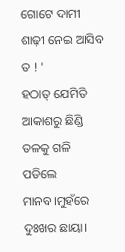ଗୋଟେ ଦାମୀ ଶାଢ଼ୀ ନେଇ ଆସିବ ତ ! '
ହଠାତ୍ ଯେମିତି ଆକାଶରୁ ଛିଣ୍ଡି ତଳକୁ ଗଳି ପଡିଲେ ମାନବ।ମୁହଁରେ ଦୁଃଖର ଛାୟା।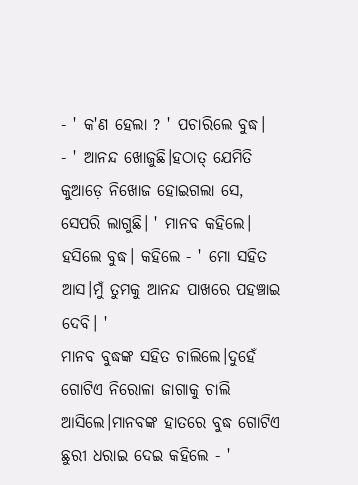- ' କ'ଣ ହେଲା ? ' ପଚାରିଲେ ବୁଦ୍ଧ।
- ' ଆନନ୍ଦ ଖୋଜୁଛି।ହଠାତ୍ ଯେମିତି କୁଆଡ଼େ ନିଖୋଜ ହୋଇଗଲା ସେ, ସେପରି ଲାଗୁଛି। ' ମାନବ କହିଲେ।
ହସିଲେ ବୁଦ୍ଧ। କହିଲେ - ' ମୋ ସହିତ ଆସ।ମୁଁ ତୁମକୁ ଆନନ୍ଦ ପାଖରେ ପହଞ୍ଚାଇ ଦେବି। '
ମାନବ ବୁଦ୍ଧଙ୍କ ସହିତ ଚାଲିଲେ।ଦୁହେଁ ଗୋଟିଏ ନିରୋଳା ଜାଗାକୁ ଚାଲି ଆସିଲେ।ମାନବଙ୍କ ହାତରେ ବୁଦ୍ଧ ଗୋଟିଏ ଛୁରୀ ଧରାଇ ଦେଇ କହିଲେ - '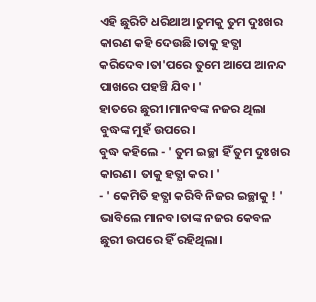ଏହି ଛୁରିଟି ଧରିଥାଅ।ତୁମକୁ ତୁମ ଦୁଃଖର କାରଣ କହି ଦେଉଛି।ତାକୁ ହତ୍ଯା କରିଦେବ।ତା'ପରେ ତୁମେ ଆପେ ଆନନ୍ଦ ପାଖରେ ପହଞ୍ଚି ଯିବ। '
ହାତରେ ଛୁରୀ।ମାନବଙ୍କ ନଜର ଥିଲା ବୁଦ୍ଧଙ୍କ ମୁହଁ ଉପରେ।
ବୁଦ୍ଧ କହିଲେ - ' ତୁମ ଇଚ୍ଛା ହିଁ ତୁମ ଦୁଃଖର କାରଣ। ତାକୁ ହତ୍ଯା କର। '
- ' କେମିତି ହତ୍ଯା କରିବି ନିଜର ଇଚ୍ଛାକୁ ! ' ଭାବିଲେ ମାନବ।ତାଙ୍କ ନଜର କେବଳ ଛୁରୀ ଉପରେ ହିଁ ରହିଥିଲା।